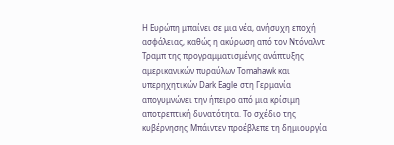Η Ευρώπη μπαίνει σε μια νέα, ανήσυχη εποχή ασφάλειας, καθώς η ακύρωση από τον Ντόναλντ Τραμπ της προγραμματισμένης ανάπτυξης αμερικανικών πυραύλων Tomahawk και υπερηχητικών Dark Eagle στη Γερμανία απογυμνώνει την ήπειρο από μια κρίσιμη αποτρεπτική δυνατότητα. Το σχέδιο της κυβέρνησης Μπάιντεν προέβλεπε τη δημιουργία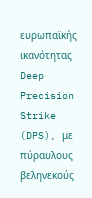ευρωπαϊκής ικανότητας Deep Precision Strike (DPS), με πύραυλους βεληνεκούς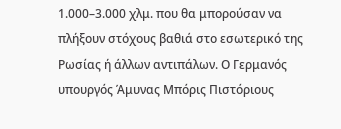1.000–3.000 χλμ. που θα μπορούσαν να πλήξουν στόχους βαθιά στο εσωτερικό της Ρωσίας ή άλλων αντιπάλων. Ο Γερμανός υπουργός Άμυνας Μπόρις Πιστόριους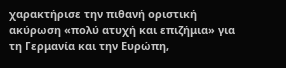χαρακτήρισε την πιθανή οριστική ακύρωση «πολύ ατυχή και επιζήμια» για τη Γερμανία και την Ευρώπη,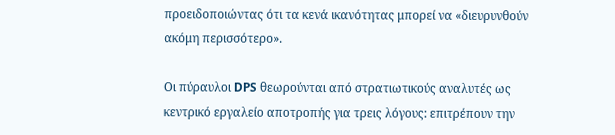προειδοποιώντας ότι τα κενά ικανότητας μπορεί να «διευρυνθούν ακόμη περισσότερο».

Οι πύραυλοι DPS θεωρούνται από στρατιωτικούς αναλυτές ως κεντρικό εργαλείο αποτροπής για τρεις λόγους: επιτρέπουν την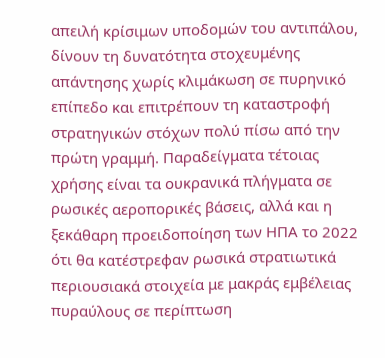απειλή κρίσιμων υποδομών του αντιπάλου, δίνουν τη δυνατότητα στοχευμένης απάντησης χωρίς κλιμάκωση σε πυρηνικό επίπεδο και επιτρέπουν τη καταστροφή στρατηγικών στόχων πολύ πίσω από την πρώτη γραμμή. Παραδείγματα τέτοιας χρήσης είναι τα ουκρανικά πλήγματα σε ρωσικές αεροπορικές βάσεις, αλλά και η ξεκάθαρη προειδοποίηση των ΗΠΑ το 2022 ότι θα κατέστρεφαν ρωσικά στρατιωτικά περιουσιακά στοιχεία με μακράς εμβέλειας πυραύλους σε περίπτωση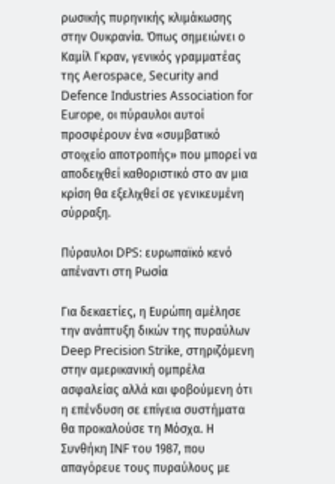ρωσικής πυρηνικής κλιμάκωσης στην Ουκρανία. Όπως σημειώνει ο Καμίλ Γκραν, γενικός γραμματέας της Aerospace, Security and Defence Industries Association for Europe, οι πύραυλοι αυτοί προσφέρουν ένα «συμβατικό στοιχείο αποτροπής» που μπορεί να αποδειχθεί καθοριστικό στο αν μια κρίση θα εξελιχθεί σε γενικευμένη σύρραξη.

Πύραυλοι DPS: ευρωπαϊκό κενό απέναντι στη Ρωσία

Για δεκαετίες, η Ευρώπη αμέλησε την ανάπτυξη δικών της πυραύλων Deep Precision Strike, στηριζόμενη στην αμερικανική ομπρέλα ασφαλείας αλλά και φοβούμενη ότι η επένδυση σε επίγεια συστήματα θα προκαλούσε τη Μόσχα. Η Συνθήκη INF του 1987, που απαγόρευε τους πυραύλους με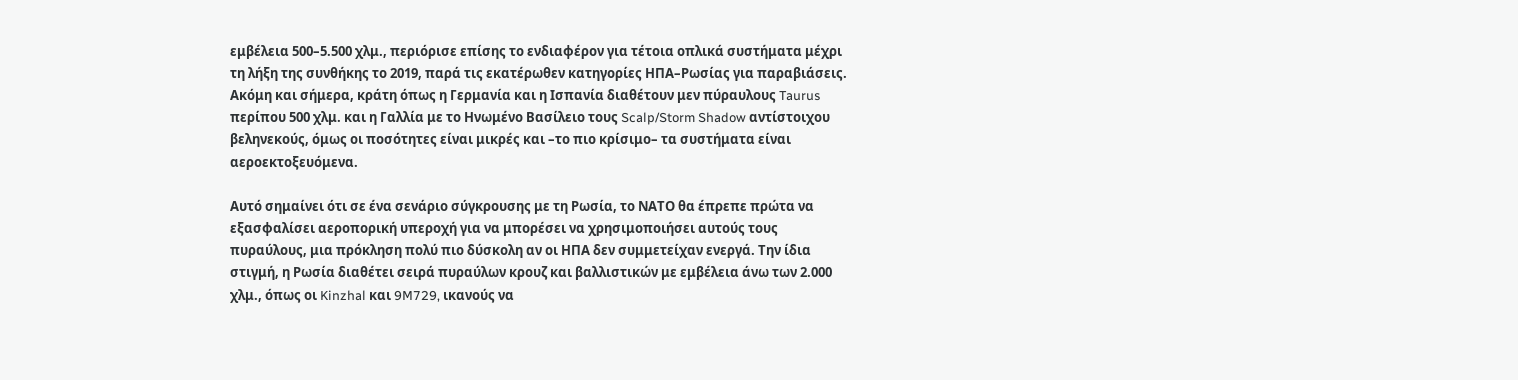εμβέλεια 500–5.500 χλμ., περιόρισε επίσης το ενδιαφέρον για τέτοια οπλικά συστήματα μέχρι τη λήξη της συνθήκης το 2019, παρά τις εκατέρωθεν κατηγορίες ΗΠΑ–Ρωσίας για παραβιάσεις. Ακόμη και σήμερα, κράτη όπως η Γερμανία και η Ισπανία διαθέτουν μεν πύραυλους Taurus περίπου 500 χλμ. και η Γαλλία με το Ηνωμένο Βασίλειο τους Scalp/Storm Shadow αντίστοιχου βεληνεκούς, όμως οι ποσότητες είναι μικρές και –το πιο κρίσιμο– τα συστήματα είναι αεροεκτοξευόμενα.

Αυτό σημαίνει ότι σε ένα σενάριο σύγκρουσης με τη Ρωσία, το ΝΑΤΟ θα έπρεπε πρώτα να εξασφαλίσει αεροπορική υπεροχή για να μπορέσει να χρησιμοποιήσει αυτούς τους πυραύλους, μια πρόκληση πολύ πιο δύσκολη αν οι ΗΠΑ δεν συμμετείχαν ενεργά. Την ίδια στιγμή, η Ρωσία διαθέτει σειρά πυραύλων κρουζ και βαλλιστικών με εμβέλεια άνω των 2.000 χλμ., όπως οι Kinzhal και 9M729, ικανούς να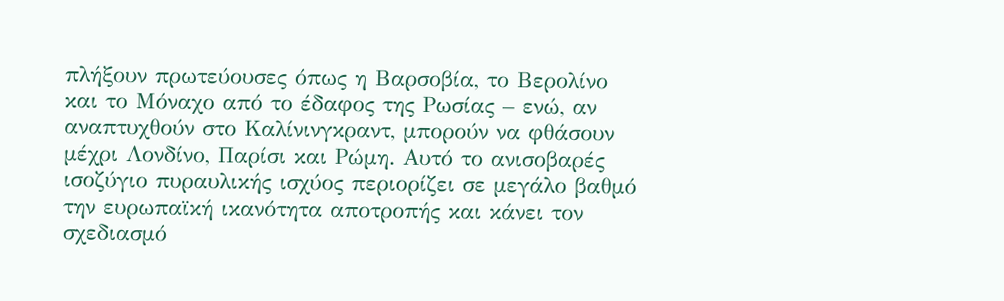πλήξουν πρωτεύουσες όπως η Βαρσοβία, το Βερολίνο και το Μόναχο από το έδαφος της Ρωσίας – ενώ, αν αναπτυχθούν στο Καλίνινγκραντ, μπορούν να φθάσουν μέχρι Λονδίνο, Παρίσι και Ρώμη. Αυτό το ανισοβαρές ισοζύγιο πυραυλικής ισχύος περιορίζει σε μεγάλο βαθμό την ευρωπαϊκή ικανότητα αποτροπής και κάνει τον σχεδιασμό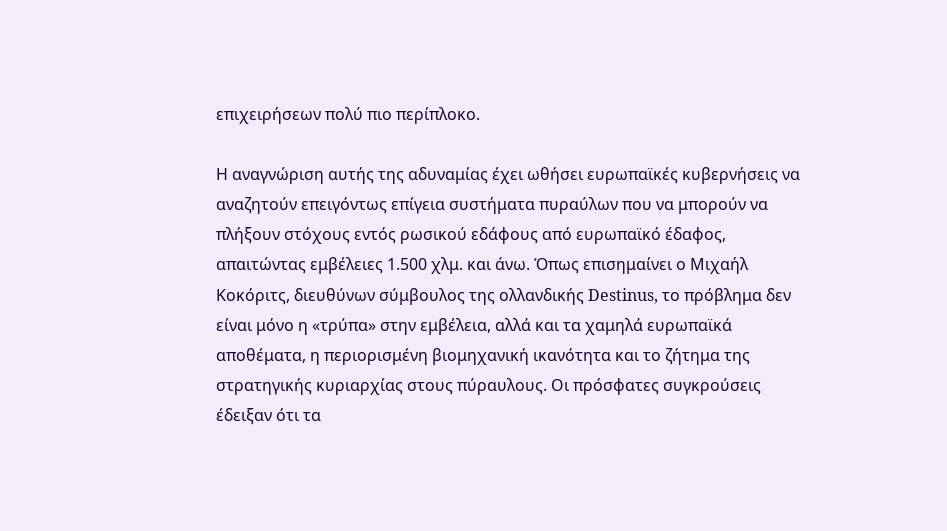επιχειρήσεων πολύ πιο περίπλοκο.

Η αναγνώριση αυτής της αδυναμίας έχει ωθήσει ευρωπαϊκές κυβερνήσεις να αναζητούν επειγόντως επίγεια συστήματα πυραύλων που να μπορούν να πλήξουν στόχους εντός ρωσικού εδάφους από ευρωπαϊκό έδαφος, απαιτώντας εμβέλειες 1.500 χλμ. και άνω. Όπως επισημαίνει ο Μιχαήλ Κοκόριτς, διευθύνων σύμβουλος της ολλανδικής Destinus, το πρόβλημα δεν είναι μόνο η «τρύπα» στην εμβέλεια, αλλά και τα χαμηλά ευρωπαϊκά αποθέματα, η περιορισμένη βιομηχανική ικανότητα και το ζήτημα της στρατηγικής κυριαρχίας στους πύραυλους. Οι πρόσφατες συγκρούσεις έδειξαν ότι τα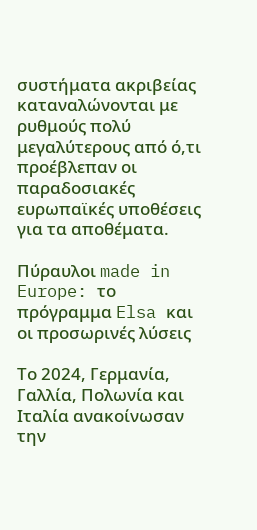συστήματα ακριβείας καταναλώνονται με ρυθμούς πολύ μεγαλύτερους από ό,τι προέβλεπαν οι παραδοσιακές ευρωπαϊκές υποθέσεις για τα αποθέματα.

Πύραυλοι made in Europe: το πρόγραμμα Elsa και οι προσωρινές λύσεις

Το 2024, Γερμανία, Γαλλία, Πολωνία και Ιταλία ανακοίνωσαν την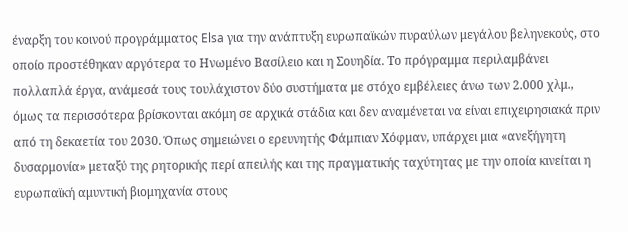έναρξη του κοινoύ προγράμματος Elsa για την ανάπτυξη ευρωπαϊκών πυραύλων μεγάλου βεληνεκούς, στο οποίο προστέθηκαν αργότερα το Ηνωμένο Βασίλειο και η Σουηδία. Το πρόγραμμα περιλαμβάνει πολλαπλά έργα, ανάμεσά τους τουλάχιστον δύο συστήματα με στόχο εμβέλειες άνω των 2.000 χλμ., όμως τα περισσότερα βρίσκονται ακόμη σε αρχικά στάδια και δεν αναμένεται να είναι επιχειρησιακά πριν από τη δεκαετία του 2030. Όπως σημειώνει ο ερευνητής Φάμπιαν Χόφμαν, υπάρχει μια «ανεξήγητη δυσαρμονία» μεταξύ της ρητορικής περί απειλής και της πραγματικής ταχύτητας με την οποία κινείται η ευρωπαϊκή αμυντική βιομηχανία στους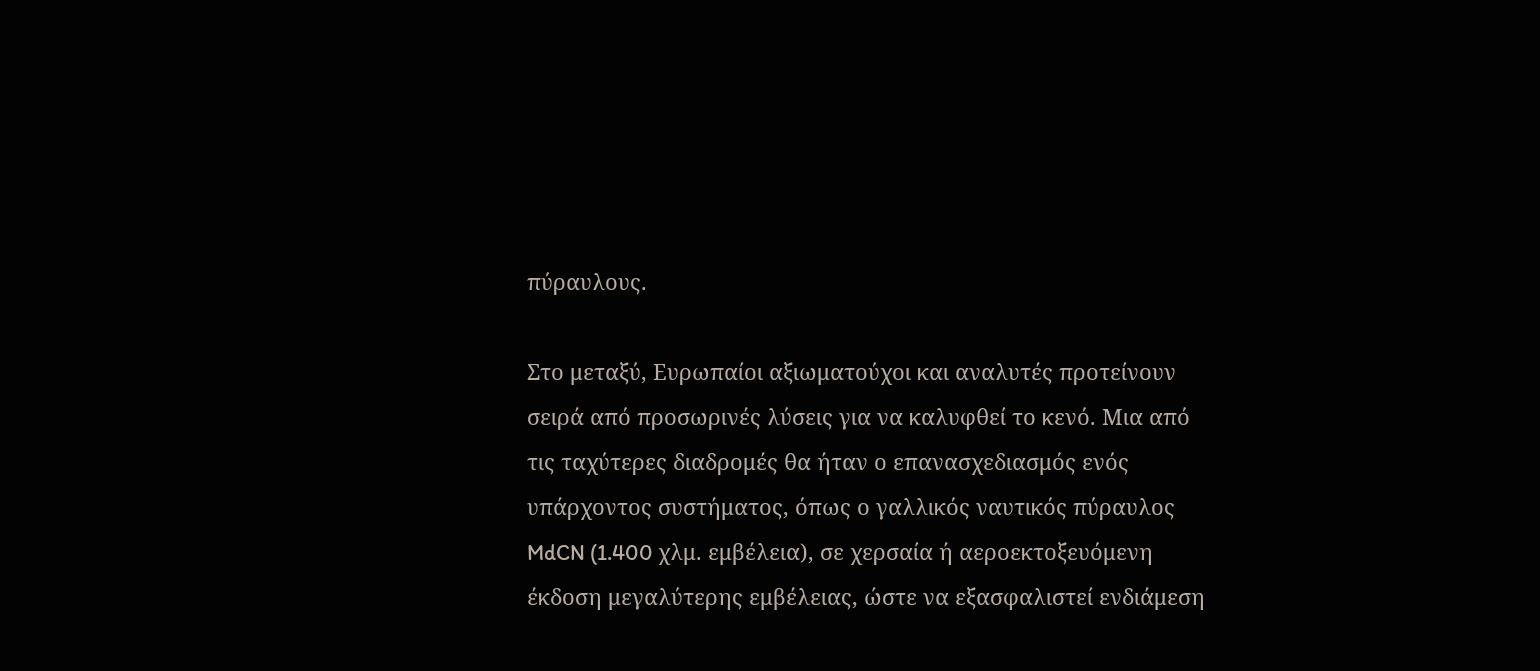πύραυλους.

Στο μεταξύ, Ευρωπαίοι αξιωματούχοι και αναλυτές προτείνουν σειρά από προσωρινές λύσεις για να καλυφθεί το κενό. Μια από τις ταχύτερες διαδρομές θα ήταν ο επανασχεδιασμός ενός υπάρχοντος συστήματος, όπως ο γαλλικός ναυτικός πύραυλος MdCN (1.400 χλμ. εμβέλεια), σε χερσαία ή αεροεκτοξευόμενη έκδοση μεγαλύτερης εμβέλειας, ώστε να εξασφαλιστεί ενδιάμεση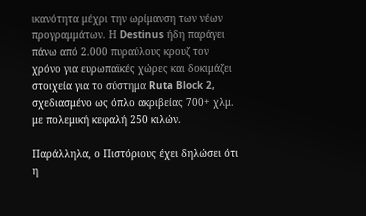ικανότητα μέχρι την ωρίμανση των νέων προγραμμάτων. Η Destinus ήδη παράγει πάνω από 2.000 πυραύλους κρουζ τον χρόνο για ευρωπαϊκές χώρες και δοκιμάζει στοιχεία για το σύστημα Ruta Block 2, σχεδιασμένο ως όπλο ακριβείας 700+ χλμ. με πολεμική κεφαλή 250 κιλών.

Παράλληλα, ο Πιστόριους έχει δηλώσει ότι η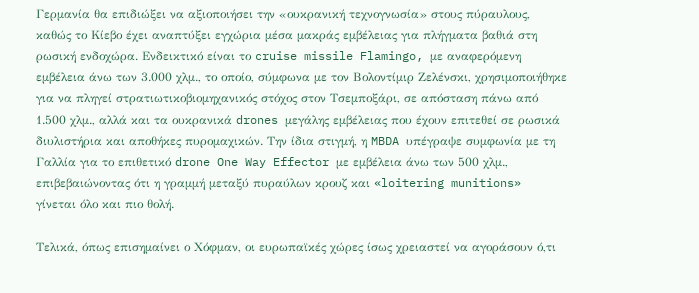Γερμανία θα επιδιώξει να αξιοποιήσει την «ουκρανική τεχνογνωσία» στους πύραυλους, καθώς το Κίεβο έχει αναπτύξει εγχώρια μέσα μακράς εμβέλειας για πλήγματα βαθιά στη ρωσική ενδοχώρα. Ενδεικτικό είναι το cruise missile Flamingo, με αναφερόμενη εμβέλεια άνω των 3.000 χλμ., το οποίο, σύμφωνα με τον Βολοντίμιρ Ζελένσκι, χρησιμοποιήθηκε για να πληγεί στρατιωτικοβιομηχανικός στόχος στον Τσεμποξάρι, σε απόσταση πάνω από 1.500 χλμ., αλλά και τα ουκρανικά drones μεγάλης εμβέλειας που έχουν επιτεθεί σε ρωσικά διυλιστήρια και αποθήκες πυρομαχικών. Την ίδια στιγμή, η MBDA υπέγραψε συμφωνία με τη Γαλλία για το επιθετικό drone One Way Effector με εμβέλεια άνω των 500 χλμ., επιβεβαιώνοντας ότι η γραμμή μεταξύ πυραύλων κρουζ και «loitering munitions» γίνεται όλο και πιο θολή.

Τελικά, όπως επισημαίνει ο Χόφμαν, οι ευρωπαϊκές χώρες ίσως χρειαστεί να αγοράσουν ό,τι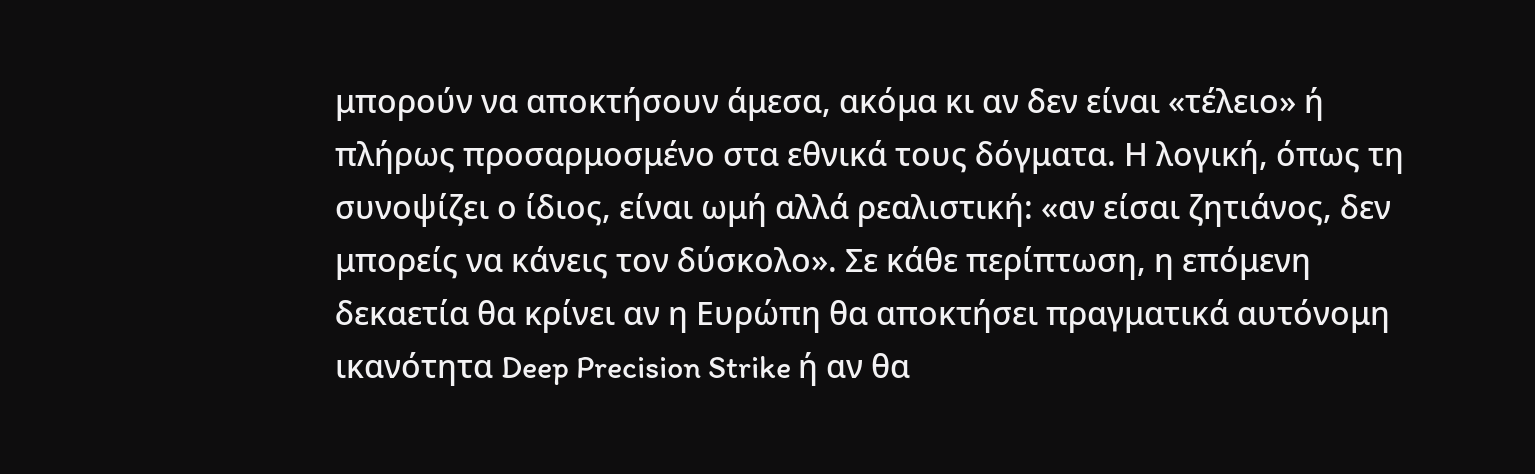μπορούν να αποκτήσουν άμεσα, ακόμα κι αν δεν είναι «τέλειο» ή πλήρως προσαρμοσμένο στα εθνικά τους δόγματα. Η λογική, όπως τη συνοψίζει ο ίδιος, είναι ωμή αλλά ρεαλιστική: «αν είσαι ζητιάνος, δεν μπορείς να κάνεις τον δύσκολο». Σε κάθε περίπτωση, η επόμενη δεκαετία θα κρίνει αν η Ευρώπη θα αποκτήσει πραγματικά αυτόνομη ικανότητα Deep Precision Strike ή αν θα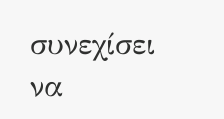συνεχίσει να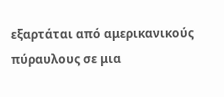εξαρτάται από αμερικανικούς πύραυλους σε μια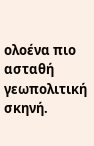ολοένα πιο ασταθή γεωπολιτική σκηνή.